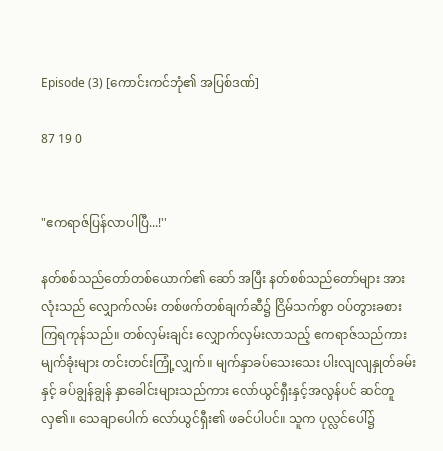Episode (3) [ကောင်းကင်ဘုံ၏ အပြစ်ဒဏ်]

87 19 0


"ဧကရာဇ်ပြန်လာပါပြီ...!''

နတ်စစ်သည်တော်တစ်ယောက်၏ ဆော် အပြီး နတ်စစ်သည်တော်များ အားလုံးသည် လျှောက်လမ်း တစ်ဖက်တစ်ချက်ဆီ၌ ငြိမ်သက်စွာ ဝပ်တွားခစားကြရကုန်သည်။ တစ်လှမ်းချင်း လျှောက်လှမ်းလာသည့် ဧကရာဇ်သည်ကား မျက်ခုံးများ တင်းတင်းကြုံ့လျှက်။ မျက်နှာခပ်သေးသေး ပါးလျလျနှုတ်ခမ်းနှင့် ခပ်ချွန်ချွန် နှာခေါင်းများသည်ကား လော်ယွင်ရှီးနှင့်အလွန်ပင် ဆင်တူလှ၏။ သေချာပေါက် လော်ယွင်ရှီး၏ ဖခင်ပါပင်။ သူက ပုလ္လင်ပေါ်၌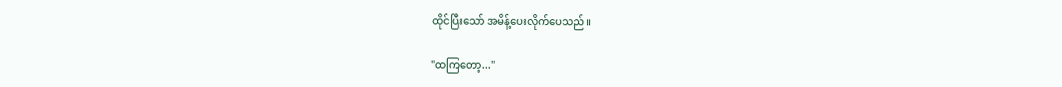ထိုင်ပြီးသော် အမိန့်ပေးလိုက်ပေသည်။

"ထကြတော့...''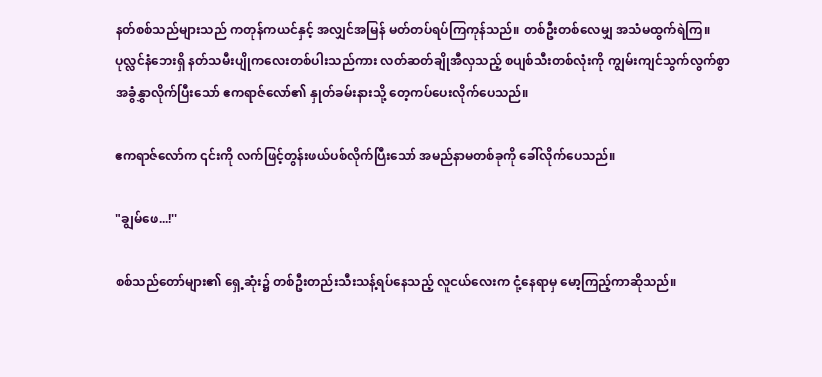နတ်စစ်သည်များသည် ကတုန်ကယင်နှင့် အလျှင်အမြန် မတ်တပ်ရပ်ကြကုန်သည်။ တစ်ဦးတစ်လေမျှ အသံမထွက်ရဲကြ။ ပုလ္လင်နံဘေးရှိ နတ်သမီးပျိုကလေးတစ်ပါးသည်ကား လတ်ဆတ်ချိုအီလှသည့် စပျစ်သီးတစ်လုံးကို ကျွမ်းကျင်သွက်လွက်စွာ အခွံနွှာလိုက်ပြီးသော် ဧကရာဇ်လော်၏ နှုတ်ခမ်းနားသို့ တေ့ကပ်ပေးလိုက်ပေသည်။

ဧကရာဇ်လော်က ၎င်းကို လက်ဖြင့်တွန်းဖယ်ပစ်လိုက်ပြီးသော် အမည်နာမတစ်ခုကို ခေါ်လိုက်ပေသည်။

"ချွမ်ဖေ...!''

စစ်သည်တော်များ၏ ရှေ့ဆုံး၌ တစ်ဦးတည်းသီးသန့်ရပ်နေသည့် လူငယ်လေးက ငုံ့နေရာမှ မော့ကြည့်ကာဆိုသည်။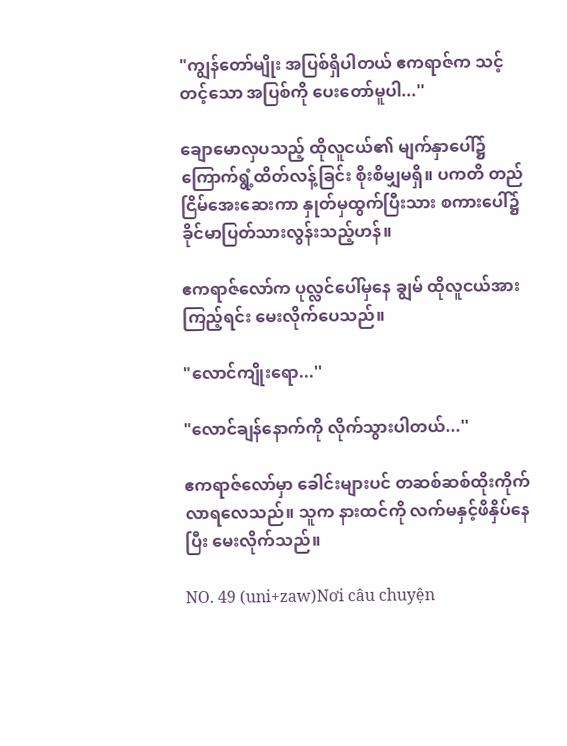"ကျွန်တော်မျိုး အပြစ်ရှိပါတယ် ဧကရာဇ်က သင့်တင့်သော အပြစ်ကို ပေးတော်မူပါ...''

ချောမောလှပသည့် ထိုလူငယ်၏ မျက်နှာပေါ်၌ ကြောက်ရွံ့ထိတ်လန့်ခြင်း စိုးစိမျှမရှိ။ ပကတိ တည်ငြိမ်အေးဆေးကာ နှုတ်မှထွက်ပြီးသား စကားပေါ်၌ ခိုင်မာပြတ်သားလွန်းသည့်ဟန်။

ဧကရာဇ်လော်က ပုလ္လင်ပေါ်မှနေ ချွမ် ထိုလူငယ်အား ကြည့်ရင်း မေးလိုက်ပေသည်။

"လောင်ကျိုးရော...''

"လောင်ချန်နောက်ကို လိုက်သွားပါတယ်...''

ဧကရာဇ်လော်မှာ ခေါင်းများပင် တဆစ်ဆစ်ထိုးကိုက်လာရလေသည်။ သူက နားထင်ကို လက်မနှင့်ဖိနှိပ်နေပြီး မေးလိုက်သည်။

NO. 49 (uni+zaw)Nơi câu chuyện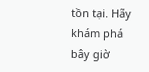tồn tại. Hãy khám phá bây giờ